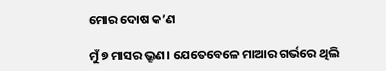ମୋର ଦୋଷ କ’ଣ

ମୁଁ ୭ ମାସର ଭ୍ରୂଣ। ଯେତେବେଳେ ମାଆର ଗର୍ଭରେ ଥିଲି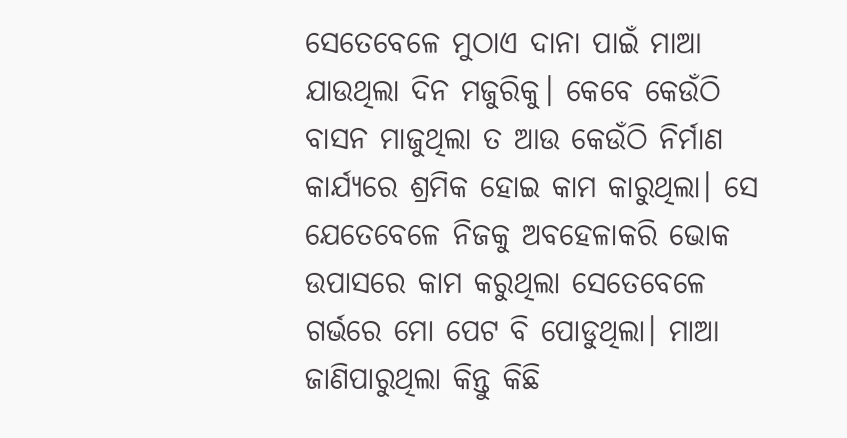ସେତେବେଳେ ମୁଠାଏ ଦାନା ପାଇଁ ମାଆ ଯାଉଥିଲା ଦିନ ମଜୁରିକୁ। କେବେ କେଉଁଠି ବାସନ ମାଜୁଥିଲା ତ ଆଉ କେଉଁଠି ନିର୍ମାଣ କାର୍ଯ୍ୟରେ ଶ୍ରମିକ ହୋଇ କାମ କାରୁଥିଲା। ସେ ଯେତେବେଳେ ନିଜକୁ ଅବହେଳାକରି ଭୋକ ଉପାସରେ କାମ କରୁଥିଲା ସେତେବେଳେ ଗର୍ଭରେ ମୋ ପେଟ ବି ପୋଡୁଥିଲା। ମାଆ ଜାଣିପାରୁଥିଲା କିନ୍ତୁ କିଛି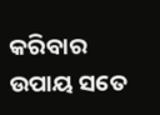କରିବାର ଉପାୟ ସତେ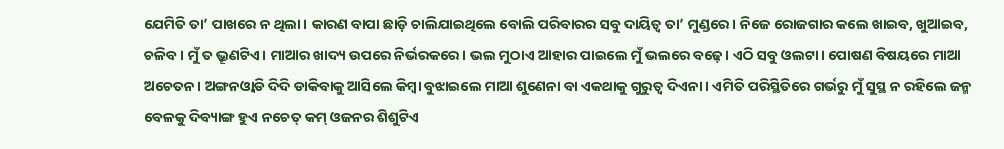ଯେମିତି ତା’ ପାଖରେ ନ ଥିଲା। କାରଣ ବାପା ଛାଡ଼ି ଚାଲିଯାଇଥିଲେ ବୋଲି ପରିବାରର ସବୁ ଦାୟିତ୍ୱ ତା’ ମୁଣ୍ଡରେ। ନିଜେ ରୋଜଗାର କଲେ ଖାଇବ, ଖୁଆଇବ, ଚଳିବ। ମୁଁ ତ ଭ୍ରୂଣଟିଏ। ମାଆର ଖାଦ୍ୟ ଉପରେ ନିର୍ଭରକରେ। ଭଲ ମୁଠାଏ ଆହାର ପାଇଲେ ମୁଁ ଭଲରେ ବଢ଼େ। ଏଠି ସବୁ ଓଲଟା। ପୋଷଣ ବିଷୟରେ ମାଆ ଅଚେତନ। ଅଙ୍ଗନଓ୍ବାଡି ଦିଦି ଡାକିବାକୁ ଆସିଲେ କିମ୍ବା ବୁଝାଇଲେ ମାଆ ଶୁଣେନା ବା ଏକଥାକୁ ଗୁରୁତ୍ୱ ଦିଏନା। ଏମିତି ପରିସ୍ଥିତିରେ ଗର୍ଭରୁ ମୁଁ ସୁସ୍ଥ ନ ରହିଲେ ଜନ୍ମ ବେଳକୁ ଦିବ୍ୟାଙ୍ଗ ହୁଏ ନଚେତ୍‌ କମ୍‌ ଓଜନର ଶିଶୁଟିଏ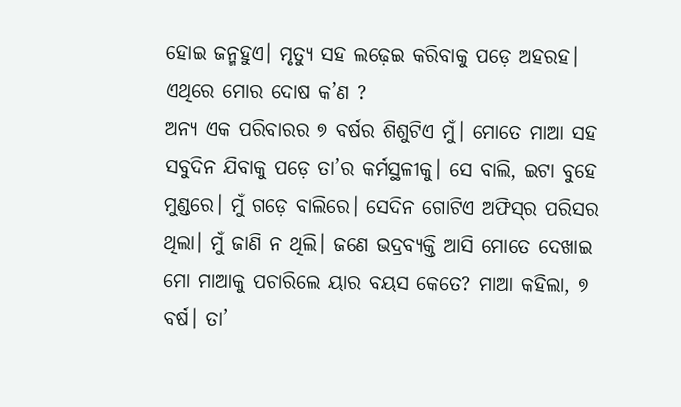ହୋଇ ଜନ୍ମହୁଏ। ମୃତ୍ୟୁ ସହ ଲଢ଼େଇ କରିବାକୁ ପଡ଼େ ଅହରହ। ଏଥିରେ ମୋର ଦୋଷ କ’ଣ ?
ଅନ୍ୟ ଏକ ପରିବାରର ୭ ବର୍ଷର ଶିଶୁଟିଏ ମୁଁ। ମୋତେ ମାଆ ସହ ସବୁଦିନ ଯିବାକୁ ପଡ଼େ ତା’ର କର୍ମସ୍ଥଳୀକୁ। ସେ ବାଲି, ଇଟା ବୁହେ ମୁଣ୍ଡରେ। ମୁଁ ଗଡ଼େ ବାଲିରେ। ସେଦିନ ଗୋଟିଏ ଅଫିସ୍‌ର ପରିସର ଥିଲା। ମୁଁ ଜାଣି ନ ଥିଲି। ଜଣେ ଭଦ୍ରବ୍ୟକ୍ତି ଆସି ମୋତେ ଦେଖାଇ ମୋ ମାଆକୁ ପଚାରିଲେ ୟାର ବୟସ କେତେ? ମାଆ କହିଲା, ୭ ବର୍ଷ। ତା’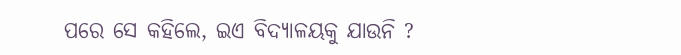ପରେ ସେ କହିଲେ, ଇଏ ବିଦ୍ୟାଳୟକୁ ଯାଉନି ?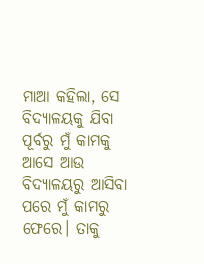ମାଆ କହିଲା, ସେ ବିଦ୍ୟାଳୟକୁ ଯିବା ପୂର୍ବରୁ ମୁଁ କାମକୁ ଆସେ ଆଉ ବିଦ୍ୟାଳୟରୁ ଆସିବା ପରେ ମୁଁ କାମରୁ ଫେରେ। ତାକୁ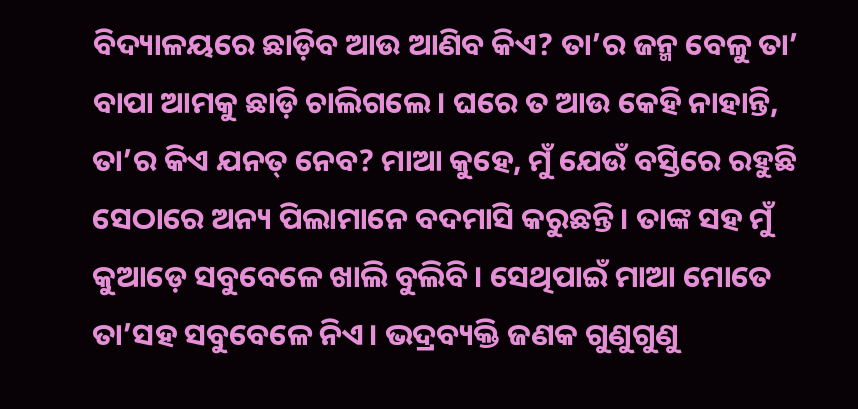ବିଦ୍ୟାଳୟରେ ଛାଡ଼ିବ ଆଉ ଆଣିବ କିଏ? ତା’ର ଜନ୍ମ ବେଳୁ ତା’ ବାପା ଆମକୁ ଛାଡ଼ି ଚାଲିଗଲେ। ଘରେ ତ ଆଉ କେହି ନାହାନ୍ତି, ତା’ର କିଏ ଯନତ୍ ନେବ? ମାଆ କୁହେ, ମୁଁ ଯେଉଁ ବସ୍ତିରେ ରହୁଛି ସେଠାରେ ଅନ୍ୟ ପିଲାମାନେ ବଦମାସି କରୁଛନ୍ତି। ତାଙ୍କ ସହ ମୁଁ କୁଆଡ଼େ ସବୁବେଳେ ଖାଲି ବୁଲିବି। ସେଥିପାଇଁ ମାଆ ମୋତେ ତା’ସହ ସବୁବେଳେ ନିଏ। ଭଦ୍ରବ୍ୟକ୍ତି ଜଣକ ଗୁଣୁଗୁଣୁ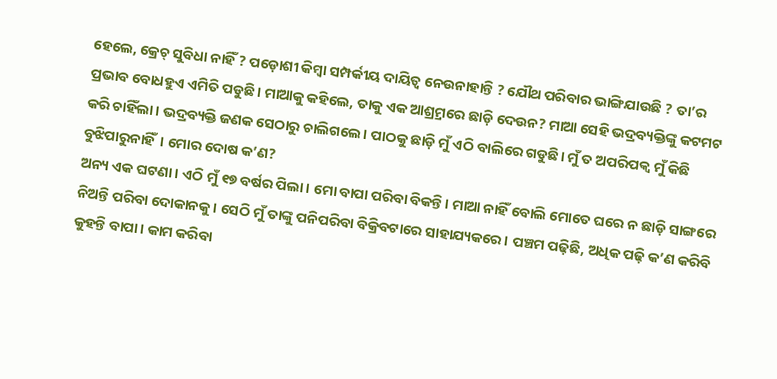ହେଲେ, କ୍ରେଚ୍‌ ସୁବିଧା ନାହିଁ ? ପଡ଼ୋଶୀ କିମ୍ବା ସମ୍ପର୍କୀୟ ଦାୟିତ୍ୱ ନେଉନାହାନ୍ତି ? ଯୌଥ ପରିବାର ଭାଙ୍ଗିଯାଉଛି ? ତା’ର ପ୍ରଭାବ ବୋଧହୁଏ ଏମିତି ପଡୁଛି। ମାଆକୁ କହିଲେ, ତାକୁ ଏକ ଆଶ୍ର୍ରମରେ ଛାଡ଼ି ଦେଉନ? ମାଆ ସେହି ଭଦ୍ରବ୍ୟକ୍ତିଙ୍କୁ କଟମଟ କରି ଚାହିଁଲା। ଭଦ୍ରବ୍ୟକ୍ତି ଜଣକ ସେଠାରୁ ଚାଲିଗଲେ। ପାଠକୁ ଛାଡ଼ି ମୁଁ ଏଠି ବାଲିରେ ଗଡୁଛି। ମୁଁ ତ ଅପରିପକ୍ୱ ମୁଁ କିଛି ବୁଝିପାରୁନାହିଁ। ମୋର ଦୋଷ କ’ଣ?
ଅନ୍ୟ ଏକ ଘଟଣା। ଏଠି ମୁଁ ୧୭ ବର୍ଷର ପିଲା। ମୋ ବାପା ପରିବା ବିକନ୍ତି। ମାଆ ନାହିଁ ବୋଲି ମୋତେ ଘରେ ନ ଛାଡ଼ି ସାଙ୍ଗରେ ନିଅନ୍ତି ପରିବା ଦୋକାନକୁ। ସେଠି ମୁଁ ତାଙ୍କୁ ପନିପରିବା ବିକ୍ରିବଟାରେ ସାହାଯ୍ୟକରେ। ପଞ୍ଚମ ପଢ଼ିଛି, ଅଧିକ ପଢ଼ି କ’ଣ କରିବି କୁହନ୍ତି ବାପା। କାମ କରିବା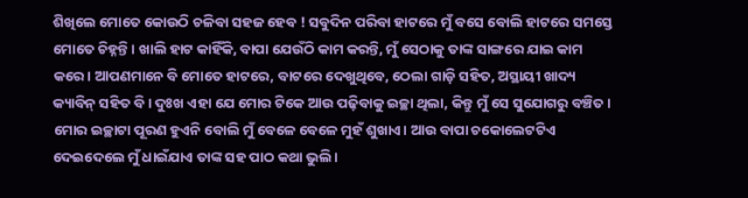ଶିଖିଲେ ମୋତେ କୋଉଠି ଚଳିବା ସହଜ ହେବ ! ସବୁଦିନ ପରିବା ହାଟରେ ମୁଁ ବସେ ବୋଲି ହାଟରେ ସମସ୍ତେ ମୋତେ ଚିହ୍ନନ୍ତି। ଖାଲି ହାଟ କାହିଁକି, ବାପା ଯେଉଁଠି କାମ କରନ୍ତି, ମୁଁ ସେଠାକୁ ତାଙ୍କ ସାଙ୍ଗରେ ଯାଇ କାମ କରେ। ଆପଣମାନେ ବି ମୋତେ ହାଟରେ, ବାଟରେ ଦେଖୁଥିବେ, ଠେଲା ଗାଡ଼ି ସହିତ, ଅସ୍ଥାୟୀ ଖାଦ୍ୟ କ୍ୟାବିନ୍‌ ସହିତ ବି। ଦୁଃଖ ଏହା ଯେ ମୋର ଟିକେ ଆଉ ପଢ଼ିବାକୁ ଇଚ୍ଛା ଥିଲା, କିନ୍ତୁ ମୁଁ ସେ ସୁଯୋଗରୁ ବଞ୍ଚିତ। ମୋର ଇଚ୍ଛାଟା ପୂରଣ ହୁଏନି ବୋଲି ମୁଁ ବେଳେ ବେଳେ ମୁହଁ ଶୁଖାଏ। ଆଉ ବାପା ଚକୋଲେଟଟିଏ ଦେଇଦେଲେ ମୁଁ ଧାଇଁଯାଏ ତାଙ୍କ ସହ ପାଠ କଥା ଭୁଲି।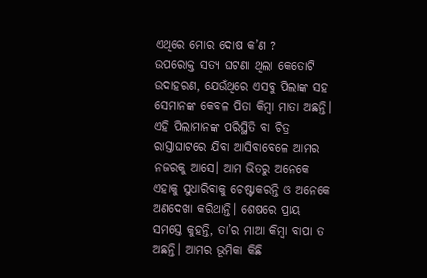ଏଥିରେ ମୋର ଦୋଷ କ’ଣ ?
ଉପରୋକ୍ତ ସତ୍ୟ ଘଟଣା ଥିଲା କେତୋଟି ଉଦାହରଣ, ଯେଉଁଥିରେ ଏସବୁ ପିଲାଙ୍କ ସହ ସେମାନଙ୍କ କେବଳ ପିତା କିମ୍ବା ମାତା ଅଛନ୍ତି। ଏହି ପିଲାମାନଙ୍କ ପରିସ୍ଥିତି ବା ଚିତ୍ର ରାସ୍ତାଘାଟରେ ଯିବା ଆସିବାବେଳେ ଆମର ନଜରକୁ ଆସେ। ଆମ ଭିତରୁ ଅନେକେ ଏହାକୁ ସୁଧାରିବାକୁ ଚେଷ୍ଟାକରନ୍ତି ଓ ଅନେକେ ଅଣଦେଖା କରିଥାନ୍ତି। ଶେଷରେ ପ୍ରାୟ ସମସ୍ତେ କୁହନ୍ତି, ତା’ର ମାଆ କିମ୍ବା ବାପା ତ ଅଛନ୍ତି। ଆମର ଭୂମିକା କିଛି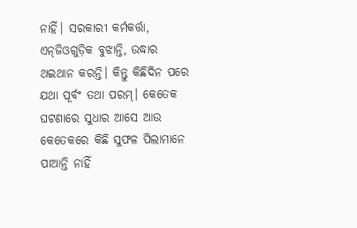ନାହିଁ। ସରକାରୀ କର୍ମକର୍ତ୍ତା, ଏନ୍‌ଜିଓଗୁଡ଼ିକ ବୁଝାନ୍ତି, ଉଦ୍ଧାର ଥଇଥାନ କରନ୍ତି। କିନ୍ତୁ କିଛିଦିନ ପରେ ଯଥା ପୂର୍ବଂ ତଥା ପରମ୍‌। କେତେକ ଘଟଣାରେ ସୁଧାର ଆସେ ଆଉ କେତେକରେ କିଛି ସୁଫଳ ପିଲାମାନେ ପାଆନ୍ତି ନାହିଁ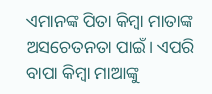ଏମାନଙ୍କ ପିତା କିମ୍ବା ମାତାଙ୍କ ଅସଚେତନତା ପାଇଁ। ଏପରି ବାପା କିମ୍ବା ମାଆଙ୍କୁ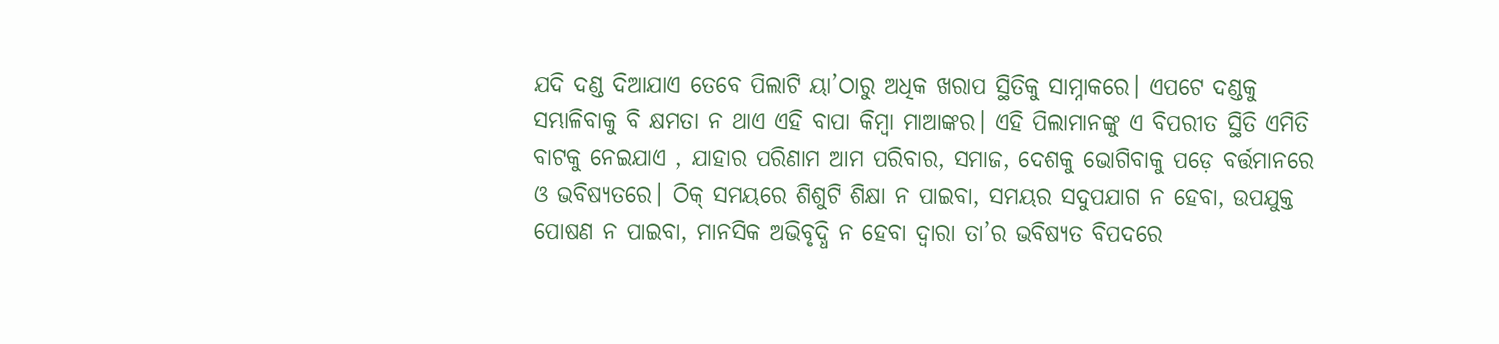ଯଦି ଦଣ୍ଡ ଦିଆଯାଏ ତେବେ ପିଲାଟି ୟା’ଠାରୁ ଅଧିକ ଖରାପ ସ୍ଥିତିକୁ ସାମ୍ନାକରେ। ଏପଟେ ଦଣ୍ଡକୁ ସମ୍ଭାଳିବାକୁ ବି କ୍ଷମତା ନ ଥାଏ ଏହି ବାପା କିମ୍ବା ମାଆଙ୍କର। ଏହି ପିଲାମାନଙ୍କୁ ଏ ବିପରୀତ ସ୍ଥିତି ଏମିତି ବାଟକୁ ନେଇଯାଏ , ଯାହାର ପରିଣାମ ଆମ ପରିବାର, ସମାଜ, ଦେଶକୁ ଭୋଗିବାକୁ ପଡ଼େ ବର୍ତ୍ତମାନରେ ଓ ଭବିଷ୍ୟତରେ। ଠିକ୍‌ ସମୟରେ ଶିଶୁଟି ଶିକ୍ଷା ନ ପାଇବା, ସମୟର ସଦୁପଯାଗ ନ ହେବା, ଉପଯୁକ୍ତ ପୋଷଣ ନ ପାଇବା, ମାନସିକ ଅଭିବୃଦ୍ଧି ନ ହେବା ଦ୍ୱାରା ତା’ର ଭବିଷ୍ୟତ ବିପଦରେ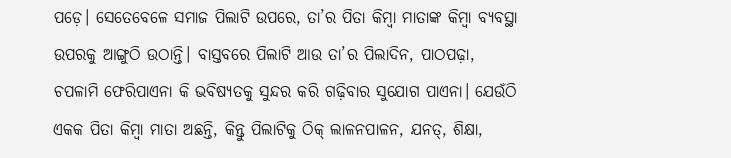ପଡ଼େ। ସେତେବେଳେ ସମାଜ ପିଲାଟି ଉପରେ, ତା’ର ପିତା କିମ୍ବା ମାତାଙ୍କ କିମ୍ବା ବ୍ୟବସ୍ଥା ଉପରକୁ ଆଙ୍ଗୁଠି ଉଠାନ୍ତି। ବାସ୍ତବରେ ପିଲାଟି ଆଉ ତା’ର ପିଲାଦିନ, ପାଠପଢ଼ା, ଚପଳାମି ଫେରିପାଏନା କି ଭବିଷ୍ୟତକୁ ସୁନ୍ଦର କରି ଗଢ଼ିବାର ସୁଯୋଗ ପାଏନା। ଯେଉଁଠି ଏକକ ପିତା କିମ୍ବା ମାତା ଅଛନ୍ତି, କିନ୍ତୁ ପିଲାଟିକୁ ଠିକ୍‌ ଲାଳନପାଳନ, ଯନତ୍, ଶିକ୍ଷା,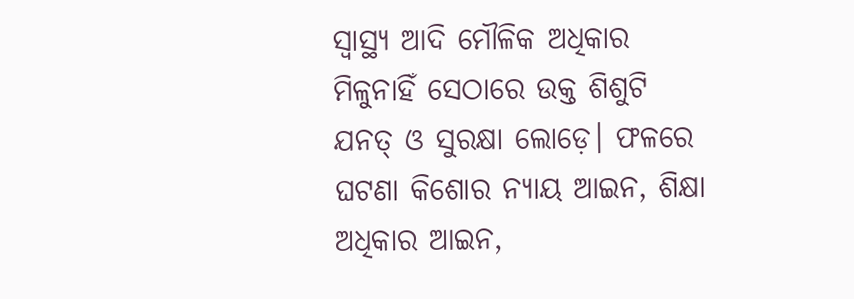ସ୍ବାସ୍ଥ୍ୟ ଆଦି ମୌଳିକ ଅଧିକାର ମିଳୁନାହିଁ ସେଠାରେ ଉକ୍ତ ଶିଶୁଟି ଯନତ୍ ଓ ସୁରକ୍ଷା ଲୋଡ଼େ। ଫଳରେ ଘଟଣା କିଶୋର ନ୍ୟାୟ ଆଇନ, ଶିକ୍ଷା ଅଧିକାର ଆଇନ,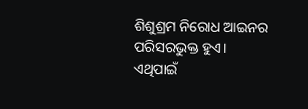ଶିଶୁଶ୍ରମ ନିରୋଧ ଆଇନର ପରିସରଭୁକ୍ତ ହୁଏ। ଏଥିପାଇଁ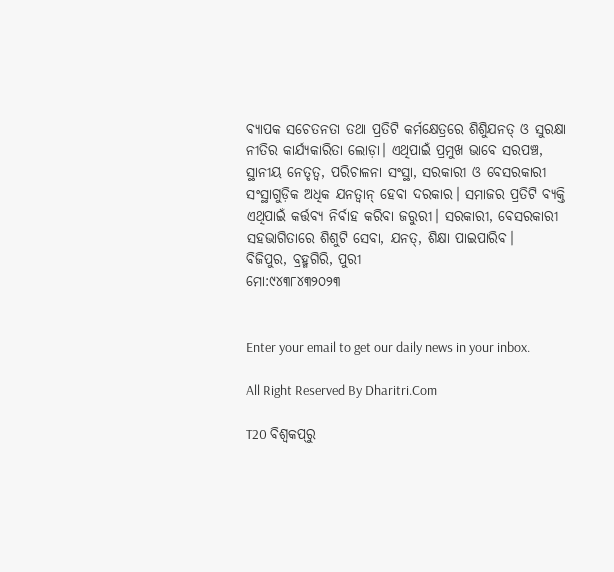ବ୍ୟାପକ ସଚେତନତା ତଥା ପ୍ରତିଟି କର୍ମକ୍ଷେତ୍ରରେ ଶିଶୁିଯନତ୍ ଓ ସୁରକ୍ଷା ନୀତିର କାର୍ଯ୍ୟକାରିତା ଲୋଡ଼ା। ଏଥିପାଇଁ ପ୍ରମୁଖ ଭାବେ ସରପଞ୍ଚ, ସ୍ଥାନୀୟ ନେତୃତ୍ୱ, ପରିଚାଳନା ସଂସ୍ଥା, ସରକାରୀ ଓ ବେସରକାରୀ ସଂସ୍ଥାଗୁଡ଼ିକ ଅଧିକ ଯନତ୍ବାନ୍‌ ହେବା ଦରକାର। ସମାଜର ପ୍ରତିଟି ବ୍ୟକ୍ତି ଏଥିପାଇଁ କର୍ତ୍ତବ୍ୟ ନିର୍ବାହ କରିବା ଜରୁରୀ। ସରକାରୀ, ବେସରକାରୀ ସହଭାଗିତାରେ ଶିଶୁଟି ସେବା, ଯନତ୍, ଶିକ୍ଷା ପାଇପାରିବ।
ବିଜିପୁର, ବ୍ରହ୍ମଗିରି, ପୁରୀ
ମୋ:୯୪୩୮୪୩୨୦୨୩


Enter your email to get our daily news in your inbox.

All Right Reserved By Dharitri.Com

T20 ବିଶ୍ୱକପ୍‌ରୁ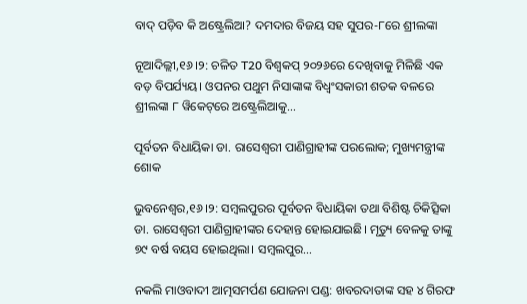ବାଦ୍ ପଡ଼ିବ କି ଅଷ୍ଟ୍ରେଲିଆ? ଦମଦାର ବିଜୟ ସହ ସୁପର-୮ରେ ଶ୍ରୀଲଙ୍କା

ନୂଆଦିଲ୍ଲୀ,୧୬।୨: ଚଳିତ T20 ବିଶ୍ୱକପ୍ ୨୦୨୬ରେ ଦେଖିବାକୁ ମିଳିଛି ଏକ ବଡ଼ ବିପର୍ଯ୍ୟୟ। ଓପନର ପଥୁମ ନିସାଙ୍କାଙ୍କ ବିଧ୍ୱଂସକାରୀ ଶତକ ବଳରେ ଶ୍ରୀଲଙ୍କା ୮ ୱିକେଟ୍‌ରେ ଅଷ୍ଟ୍ରେଲିଆକୁ…

ପୂର୍ବତନ ବିଧାୟିକା ଡା. ରାସେଶ୍ବରୀ ପାଣିଗ୍ରାହୀଙ୍କ ପରଲୋକ; ମୁଖ୍ୟମନ୍ତ୍ରୀଙ୍କ ଶୋକ

ଭୁବନେଶ୍ୱର,୧୬।୨: ସମ୍ବଲପୁରର ପୂର୍ବତନ ବିଧାୟିକା ତଥା ବିଶିଷ୍ଟ ଚିକିତ୍ସିକା ଡା. ରାସେଶ୍ବରୀ ପାଣିଗ୍ରାହୀଙ୍କର ଦେହାନ୍ତ ହୋଇଯାଇଛି। ମୃତ୍ୟୁ ବେଳକୁ ତାଙ୍କୁ ୭୯ ବର୍ଷ ବୟସ ହୋଇଥିଲା। ସମ୍ବଲପୁର…

ନକଲି ମାଓବାଦୀ ଆତ୍ମସମର୍ପଣ ଯୋଜନା ପଣ୍ଡ: ଖବରଦାତାଙ୍କ ସହ ୪ ଗିରଫ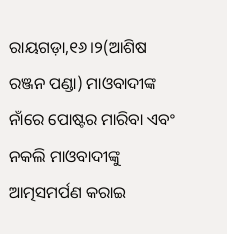ରାୟଗଡ଼ା,୧୬।୨(ଆଶିଷ ରଞ୍ଜନ ପଣ୍ଡା) ମାଓବାଦୀଙ୍କ ନାଁରେ ପୋଷ୍ଟର ମାରିବା ଏବଂ ନକଲି ମାଓବାଦୀଙ୍କୁ ଆତ୍ମସମର୍ପଣ କରାଇ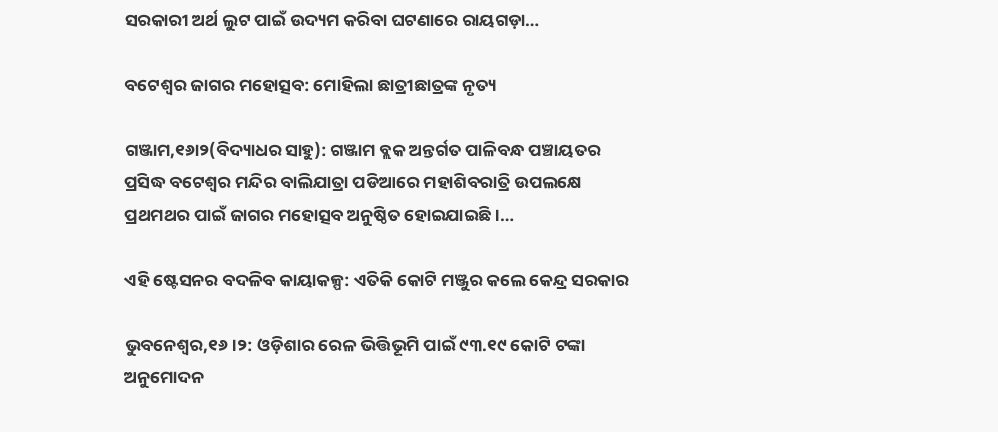ସରକାରୀ ଅର୍ଥ ଲୁଟ ପାଇଁ ଉଦ୍ୟମ କରିବା ଘଟଣାରେ ରାୟଗଡ଼ା…

ବଟେଶ୍ୱର ଜାଗର ମହୋତ୍ସବ: ମୋହିଲା ଛାତ୍ରୀଛାତ୍ରଙ୍କ ନୃତ୍ୟ

ଗଞ୍ଜାମ,୧୬ା୨(ବିଦ୍ୟାଧର ସାହୁ): ଗଞ୍ଜାମ ବ୍ଲକ ଅନ୍ତର୍ଗତ ପାଳିବନ୍ଧ ପଞ୍ଚାୟତର ପ୍ରସିଦ୍ଧ ବଟେଶ୍ୱର ମନ୍ଦିର ବାଲିଯାତ୍ରା ପଡିଆରେ ମହାଶିବରାତ୍ରି ଉପଲକ୍ଷେ ପ୍ରଥମଥର ପାଇଁ ଜାଗର ମହୋତ୍ସବ ଅନୁଷ୍ଠିତ ହୋଇଯାଇଛି।…

ଏହି ଷ୍ଟେସନର ବଦଳିବ କାୟାକଳ୍ପ: ଏତିକି କୋଟି ମଞ୍ଜୁର କଲେ କେନ୍ଦ୍ର ସରକାର

ଭୁବନେଶ୍ୱର,୧୬।୨: ଓଡ଼ିଶାର ରେଳ ଭିତ୍ତିଭୂମି ପାଇଁ ୯୩.୧୯ କୋଟି ଟଙ୍କା ଅନୁମୋଦନ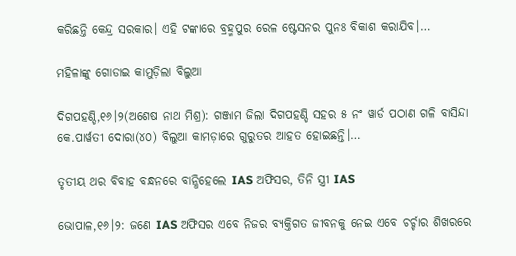କରିଛନ୍ତି କେନ୍ଦ୍ର ସରକାର। ଏହି ଟଙ୍କାରେ ବ୍ରହ୍ମପୁର ରେଳ ଷ୍ଟେସନର ପୁନଃ ବିକାଶ କରାଯିବ।…

ମହିଳାଙ୍କୁ ଗୋଡାଇ କାମୁଡ଼ିଲା ବିଲୁଆ

ଦିଗପହଣ୍ଡି,୧୬।୨(ଅଶେଷ ନାଥ ମିଶ୍ର): ଗଞ୍ଜାମ ଜିଲା ଦିଗପହଣ୍ଡି ସହର ୫ ନଂ ୱାର୍ଡ ପଠାଣ ଗଳି ବାସିନ୍ଦା କେ.ପାର୍ୱତୀ ଦୋରା(୪୦) ବିଲୁଆ କାମଡ଼ାରେ ଗୁରୁତର ଆହତ ହୋଇଛନ୍ତି।…

ତୃତୀୟ ଥର ବିବାହ ବନ୍ଧନରେ ବାନ୍ଧିହେଲେ IAS ଅଫିସର, ତିନି ସ୍ତ୍ରୀ IAS

ଭୋପାଳ,୧୬।୨: ଜଣେ IAS ଅଫିସର ଏବେ ନିଜର ବ୍ୟକ୍ତିଗତ ଜୀବନକୁ ନେଇ ଏବେ ଚର୍ଚ୍ଚାର ଶିଖରରେ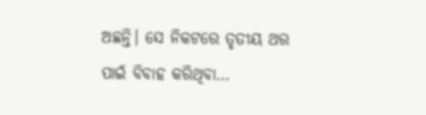ଅଛନ୍ତି। ସେ ନିକଟରେ ତୃତୀୟ ଥର ପାଇଁ ବିବାହ କରିଥିବା…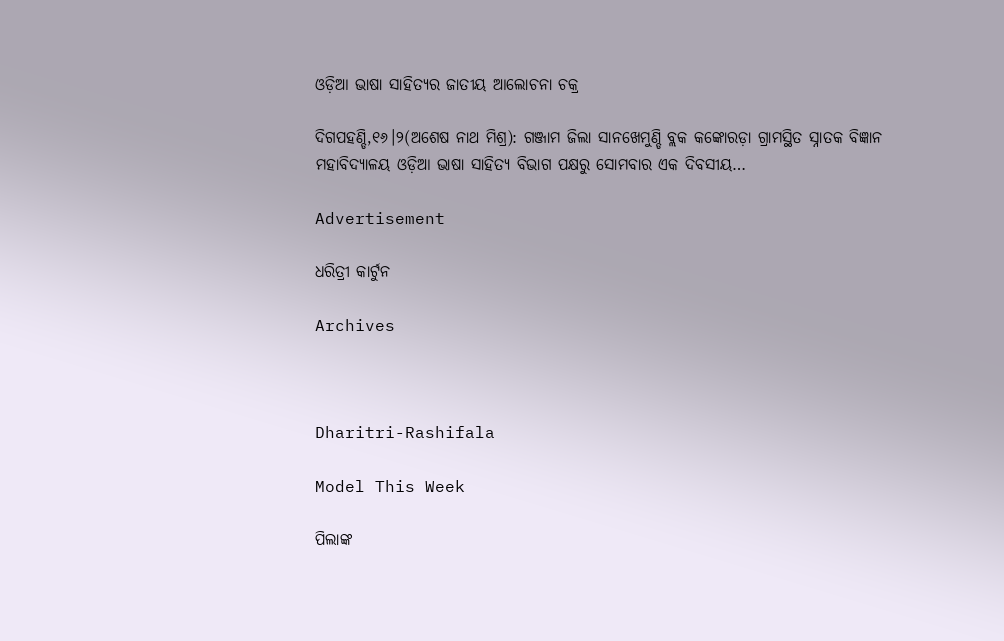ଓଡ଼ିଆ ଭାଷା ସାହିତ୍ୟର ଜାତୀୟ ଆଲୋଚନା ଚକ୍ର

ଦିଗପହଣ୍ଡି,୧୬।୨(ଅଶେଷ ନାଥ ମିଶ୍ର): ଗଞ୍ଜାମ ଜିଲା ସାନଖେମୁଣ୍ଡି ବ୍ଲକ କଙ୍କୋରଡ଼ା ଗ୍ରାମସ୍ଥିତ ସ୍ନାତକ ବିଜ୍ଞାନ ମହାବିଦ୍ୟାଳୟ ଓଡ଼ିଆ ଭାଷା ସାହିତ୍ୟ ବିଭାଗ ପକ୍ଷରୁ ସୋମବାର ଏକ ଦିବସୀୟ…

Advertisement

ଧରିତ୍ରୀ କାର୍ଟୁନ

Archives



Dharitri-Rashifala

Model This Week

ପିଲାଙ୍କ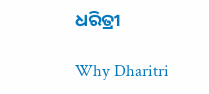ଧରିତ୍ରୀ

Why Dharitri